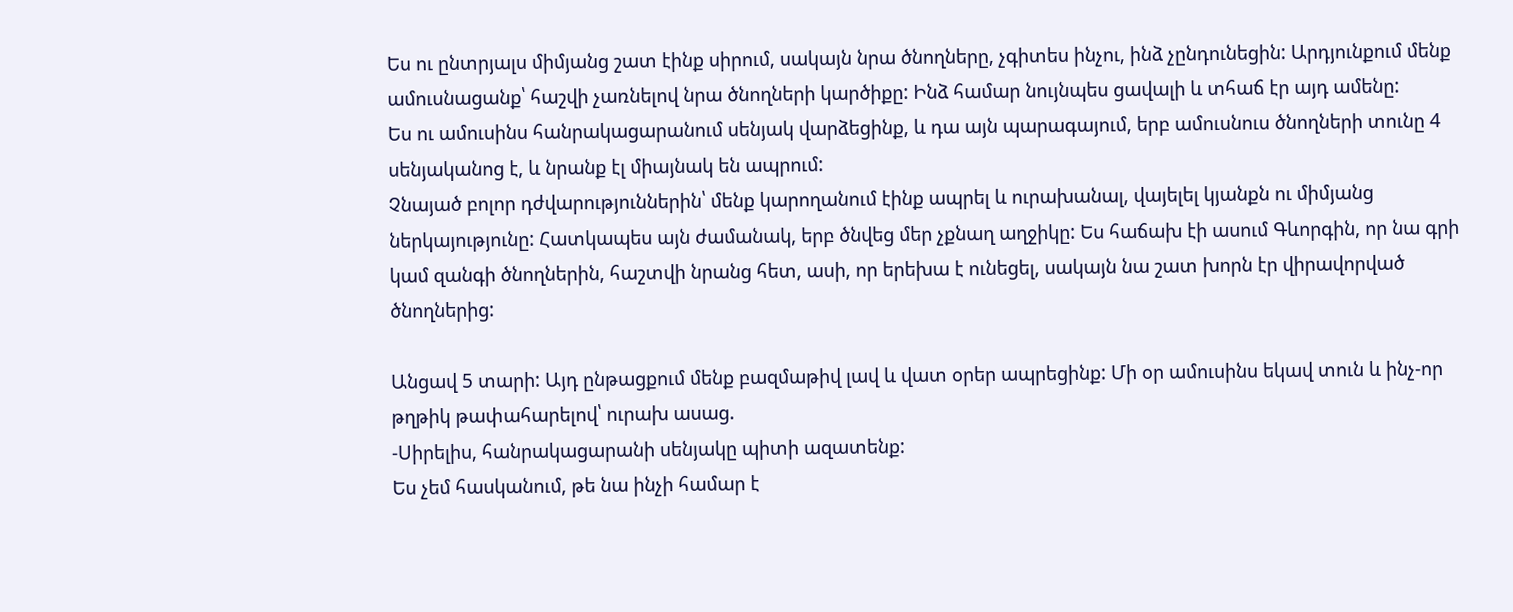Ես ու ընտրյալս միմյանց շատ էինք սիրում, սակայն նրա ծնողները, չգիտես ինչու, ինձ չընդունեցին: Արդյունքում մենք ամուսնացանք՝ հաշվի չառնելով նրա ծնողների կարծիքը: Ինձ համար նույնպես ցավալի և տհաճ էր այդ ամենը:
Ես ու ամուսինս հանրակացարանում սենյակ վարձեցինք, և դա այն պարագայում, երբ ամուսնուս ծնողների տունը 4 սենյականոց է, և նրանք էլ միայնակ են ապրում:
Չնայած բոլոր դժվարություններին՝ մենք կարողանում էինք ապրել և ուրախանալ, վայելել կյանքն ու միմյանց ներկայությունը: Հատկապես այն ժամանակ, երբ ծնվեց մեր չքնաղ աղջիկը: Ես հաճախ էի ասում Գևորգին, որ նա գրի կամ զանգի ծնողներին, հաշտվի նրանց հետ, ասի, որ երեխա է ունեցել, սակայն նա շատ խորն էր վիրավորված ծնողներից:

Անցավ 5 տարի: Այդ ընթացքում մենք բազմաթիվ լավ և վատ օրեր ապրեցինք: Մի օր ամուսինս եկավ տուն և ինչ-որ թղթիկ թափահարելով՝ ուրախ ասաց.
-Սիրելիս, հանրակացարանի սենյակը պիտի ազատենք:
Ես չեմ հասկանում, թե նա ինչի համար է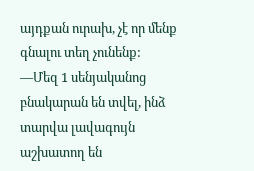այդքան ուրախ, չէ որ մենք գնալու տեղ չունենք:
—Մեզ 1 սենյականոց բնակարան են տվել, ինձ տարվա լավագույն աշխատող են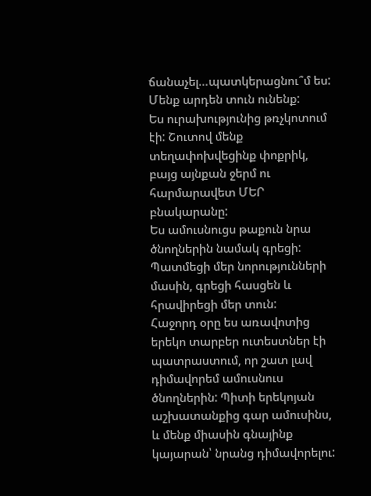ճանաչել…պատկերացնու՞մ ես: Մենք արդեն տուն ունենք:
Ես ուրախությունից թռչկոտում էի: Շուտով մենք տեղափոխվեցինք փոքրիկ, բայց այնքան ջերմ ու հարմարավետ ՄԵՐ բնակարանը:
Ես ամուսնուցս թաքուն նրա ծնողներին նամակ գրեցի: Պատմեցի մեր նորությունների մասին, գրեցի հասցեն և հրավիրեցի մեր տուն:
Հաջորդ օրը ես առավոտից երեկո տարբեր ուտեստներ էի պատրաստում, որ շատ լավ դիմավորեմ ամուսնուս ծնողներին: Պիտի երեկոյան աշխատանքից գար ամուսինս, և մենք միասին գնայինք կայարան՝ նրանց դիմավորելու: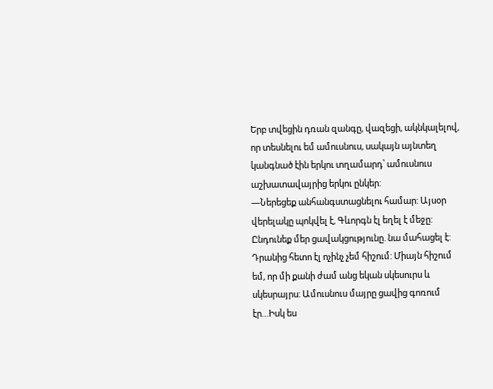Երբ տվեցին դռան զանգը, վազեցի, ակնկալելով, որ տեսնելու եմ ամուսնուս, սակայն այնտեղ կանգնած էին երկու տղամարդ՝ ամուսնուս աշխատավայրից երկու ընկեր:
—Ներեցեք անհանգստացնելու համար: Այսօր վերելակը պոկվել է, Գևորգն էլ եղել է մեջը: Ընդունեք մեր ցավակցությունը. նա մահացել է:
Դրանից հետո էլ ոչինչ չեմ հիշում: Միայն հիշում եմ, որ մի քանի ժամ անց եկան սկեսուրս և սկեսրայրս: Ամուսնուս մայրը ցավից գոռում էր…Իսկ ես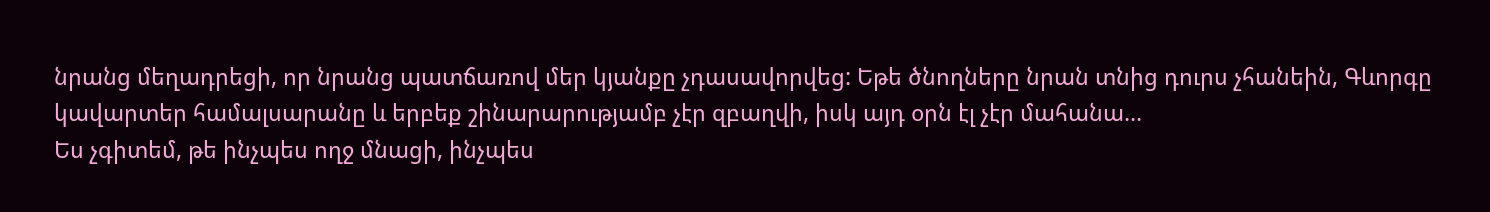նրանց մեղադրեցի, որ նրանց պատճառով մեր կյանքը չդասավորվեց: Եթե ծնողները նրան տնից դուրս չհանեին, Գևորգը կավարտեր համալսարանը և երբեք շինարարությամբ չէր զբաղվի, իսկ այդ օրն էլ չէր մահանա…
Ես չգիտեմ, թե ինչպես ողջ մնացի, ինչպես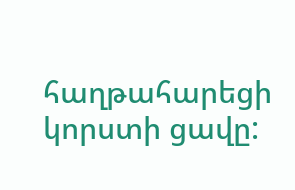հաղթահարեցի կորստի ցավը: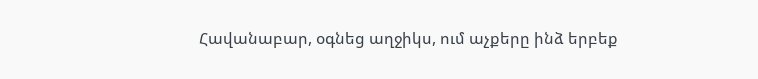Հավանաբար, օգնեց աղջիկս, ում աչքերը ինձ երբեք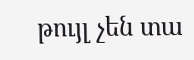թույլ չեն տա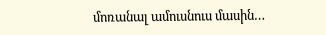մոռանալ ամուսնուս մասին…